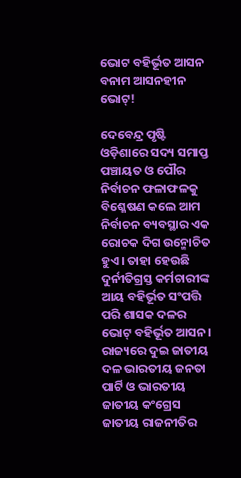ଭୋଟ ବହିର୍ଭୂତ ଆସନ ବନାମ ଆସନହୀନ ଭୋଟ୍‌!

ଦେବେନ୍ଦ୍ର ପୃଷ୍ଟି ଓଡ଼ିଶାରେ ସଦ୍ୟ ସମାପ୍ତ ପଞ୍ଚାୟତ ଓ ପୌର ନିର୍ବାଚନ ଫଳାଫଳକୁ ବିଶ୍ଳେଷଣ କଲେ ଆମ ନିର୍ବାଚନ ବ୍ୟବସ୍ଥାର ଏକ ରୋଚକ ଦିଗ ଉନ୍ମୋଚିତ ହୁଏ। ତାହା ହେଉଛି ଦୁର୍ନୀତିଗ୍ରସ୍ତ କର୍ମଚାରୀଙ୍କ ଆୟ ବହିର୍ଭୂତ ସଂପତ୍ତି ପରି ଶାସକ ଦଳର ଭୋଟ୍‌ ବହିର୍ଭୂତ ଆସନ। ରାଜ୍ୟରେ ଦୁଇ ଜାତୀୟ ଦଳ ଭାରତୀୟ ଜନତା ପାର୍ଟି ଓ ଭାରତୀୟ ଜାତୀୟ କଂଗ୍ରେସ ଜାତୀୟ ରାଜନୀତିର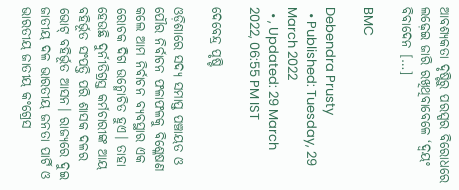ଆବଶ୍ୟକତା ଦୃଷ୍ଟିରୁ ପରସ୍ପର ବିରୋଧରେ ଲଢ଼େଇ ଜାରି ରଖିଥିବାବେଳେ ‘ଦ୍ୱୟଂ ବିବାଦେନ […]

BMC

Debendra Prusty
  • Published: Tuesday, 29 March 2022
  • , Updated: 29 March 2022, 06:55 PM IST

ଦେବେନ୍ଦ୍ର ପୃଷ୍ଟି

ଓଡ଼ିଶାରେ ସଦ୍ୟ ସମାପ୍ତ ପଞ୍ଚାୟତ ଓ ପୌର ନିର୍ବାଚନ ଫଳାଫଳକୁ ବିଶ୍ଳେଷଣ କଲେ ଆମ ନିର୍ବାଚନ ବ୍ୟବସ୍ଥାର ଏକ ରୋଚକ ଦିଗ ଉନ୍ମୋଚିତ ହୁଏ। ତାହା ହେଉଛି ଦୁର୍ନୀତିଗ୍ରସ୍ତ କର୍ମଚାରୀଙ୍କ ଆୟ ବହିର୍ଭୂତ ସଂପତ୍ତି ପରି ଶାସକ ଦଳର ଭୋଟ୍‌ ବହିର୍ଭୂତ ଆସନ। ରାଜ୍ୟରେ ଦୁଇ ଜାତୀୟ ଦଳ ଭାରତୀୟ ଜନତା ପାର୍ଟି ଓ ଭାରତୀୟ ଜାତୀୟ କଂଗ୍ରେସ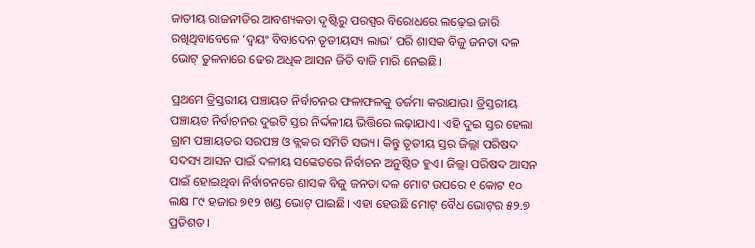ଜାତୀୟ ରାଜନୀତିର ଆବଶ୍ୟକତା ଦୃଷ୍ଟିରୁ ପରସ୍ପର ବିରୋଧରେ ଲଢ଼େଇ ଜାରି ରଖିଥିବାବେଳେ ‘ଦ୍ୱୟଂ ବିବାଦେନ ତୃତୀୟସ୍ୟ ଲାଭ’ ପରି ଶାସକ ବିଜୁ ଜନତା ଦଳ ଭୋଟ୍‌ ତୁଳନାରେ ଢେର ଅଧିକ ଆସନ ଜିତି ବାଜି ମାରି ନେଇଛି।

ପ୍ରଥମେ ତ୍ରିସ୍ତରୀୟ ପଞ୍ଚାୟତ ନିର୍ବାଚନର ଫଳାଫଳକୁ ତର୍ଜମା କରାଯାଉ। ତ୍ରିସ୍ତରୀୟ ପଞ୍ଚାୟତ ନିର୍ବାଚନର ଦୁଇଟି ସ୍ତର ନିର୍ଦ୍ଦଳୀୟ ଭିତ୍ତିରେ ଲଢ଼ାଯାଏ। ଏହି ଦୁଇ ସ୍ତର ହେଲା ଗ୍ରାମ ପଞ୍ଚାୟତର ସରପଞ୍ଚ ଓ ବ୍ଲକର ସମିତି ସଭ୍ୟ। କିନ୍ତୁ ତୃତୀୟ ସ୍ତର ଜିଲ୍ଲା ପରିଷଦ ସଦସ୍ୟ ଆସନ ପାଇଁ ଦଳୀୟ ସଙ୍କେତରେ ନିର୍ବାଚନ ଅନୁଷ୍ଠିତ ହୁଏ। ଜିଲ୍ଲା ପରିଷଦ ଆସନ ପାଇଁ ହୋଇଥିବା ନିର୍ବାଚନରେ ଶାସକ ବିଜୁ ଜନତା ଦଳ ମୋଟ ଉପରେ ୧ କୋଟ ୧୦ ଲକ୍ଷ ୮୯ ହଜାର ୭୧୨ ଖଣ୍ଡ ଭୋଟ୍‌ ପାଇଛି। ଏହା ହେଉଛି ମୋଟ୍‌ ବୈଧ ଭୋଟ୍‌ର ୫୨.୭ ପ୍ରତିଶତ।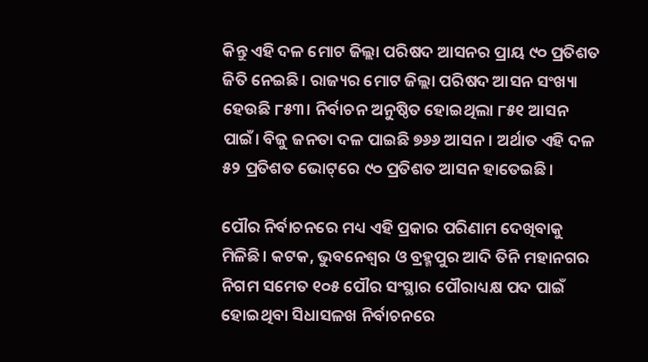କିନ୍ତୁ ଏହି ଦଳ ମୋଟ ଜିଲ୍ଲା ପରିଷଦ ଆସନର ପ୍ରାୟ ୯୦ ପ୍ରତିଶତ ଜିତି ନେଇଛି। ରାଜ୍ୟର ମୋଟ ଜିଲ୍ଲା ପରିଷଦ ଆସନ ସଂଖ୍ୟା ହେଉଛି ୮୫୩। ନିର୍ବାଚନ ଅନୁଷ୍ଠିତ ହୋଇଥିଲା ୮୫୧ ଆସନ ପାଇଁ। ବିଜୁ ଜନତା ଦଳ ପାଇଛି ୭୬୬ ଆସନ। ଅର୍ଥାତ ଏହି ଦଳ ୫୨ ପ୍ରତିଶତ ଭୋଟ୍‌ରେ ୯୦ ପ୍ରତିଶତ ଆସନ ହାତେଇଛି।

ପୌର ନିର୍ବାଚନରେ ମଧ୍ୟ ଏହି ପ୍ରକାର ପରିଣାମ ଦେଖିବାକୁ ମିଳିଛି। କଟକ, ଭୁବନେଶ୍ୱର ଓ ବ୍ରହ୍ମପୁର ଆଦି ତିନି ମହାନଗର ନିଗମ ସମେତ ୧୦୫ ପୌର ସଂସ୍ଥାର ପୌରାଧ୍ୟକ୍ଷ ପଦ ପାଇଁ ହୋଇଥିବା ସିଧାସଳଖ ନିର୍ବାଚନରେ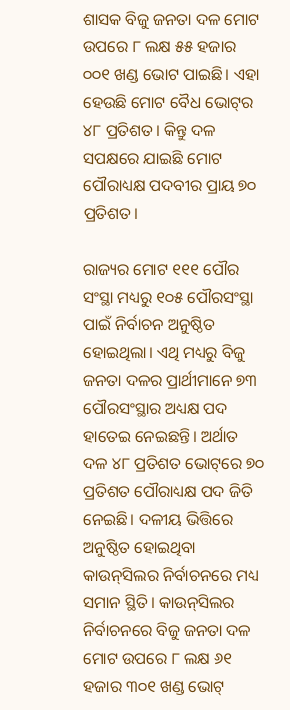ଶାସକ ବିଜୁ ଜନତା ଦଳ ମୋଟ ଉପରେ ୮ ଲକ୍ଷ ୫୫ ହଜାର ୦୦୧ ଖଣ୍ଡ ଭୋଟ ପାଇଛି। ଏହା ହେଉଛି ମୋଟ ବୈଧ ଭୋଟ୍‌ର ୪୮ ପ୍ରତିଶତ। କିନ୍ତୁ ଦଳ ସପକ୍ଷରେ ଯାଇଛି ମୋଟ ପୌରାଧ୍ୟକ୍ଷ ପଦବୀର ପ୍ରାୟ ୭୦ ପ୍ରତିଶତ।

ରାଜ୍ୟର ମୋଟ ୧୧୧ ପୌର ସଂସ୍ଥା ମଧ୍ୟରୁ ୧୦୫ ପୌରସଂସ୍ଥା ପାଇଁ ନିର୍ବାଚନ ଅନୁଷ୍ଠିତ ହୋଇଥିଲା। ଏଥି ମଧ୍ୟରୁ ବିଜୁ ଜନତା ଦଳର ପ୍ରାର୍ଥୀମାନେ ୭୩ ପୌରସଂସ୍ଥାର ଅଧ୍ୟକ୍ଷ ପଦ ହାତେଇ ନେଇଛନ୍ତି। ଅର୍ଥାତ ଦଳ ୪୮ ପ୍ରତିଶତ ଭୋଟ୍‌ରେ ୭୦ ପ୍ରତିଶତ ପୌରାଧ୍ୟକ୍ଷ ପଦ ଜିତି ନେଇଛି। ଦଳୀୟ ଭିତ୍ତିରେ ଅନୁଷ୍ଠିତ ହୋଇଥିବା କାଉନ୍‌ସିଲର ନିର୍ବାଚନରେ ମଧ୍ୟ ସମାନ ସ୍ଥିତି। କାଉନ୍‌ସିଲର ନିର୍ବାଚନରେ ବିଜୁ ଜନତା ଦଳ ମୋଟ ଉପରେ ୮ ଲକ୍ଷ ୬୧ ହଜାର ୩୦୧ ଖଣ୍ଡ ଭୋଟ୍‌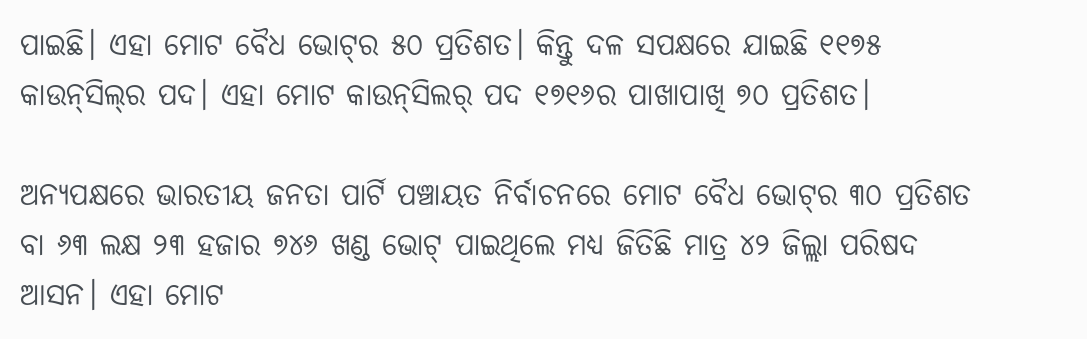ପାଇଛି। ଏହା ମୋଟ ବୈଧ ଭୋଟ୍‌ର ୫୦ ପ୍ରତିଶତ। କିନ୍ତୁ ଦଳ ସପକ୍ଷରେ ଯାଇଛି ୧୧୭୫ କାଉନ୍‌ସିଲ୍‌ର ପଦ। ଏହା ମୋଟ କାଉନ୍‌ସିଲର୍‌ ପଦ ୧୭୧୬ର ପାଖାପାଖି ୭୦ ପ୍ରତିଶତ।

ଅନ୍ୟପକ୍ଷରେ ଭାରତୀୟ ଜନତା ପାର୍ଟି ପଞ୍ଚାୟତ ନିର୍ବାଚନରେ ମୋଟ ବୈଧ ଭୋଟ୍‌ର ୩୦ ପ୍ରତିଶତ ବା ୬୩ ଲକ୍ଷ ୨୩ ହଜାର ୭୪୬ ଖଣ୍ଡ ଭୋଟ୍‌ ପାଇଥିଲେ ମଧ୍ୟ ଜିତିଛି ମାତ୍ର ୪୨ ଜିଲ୍ଲା ପରିଷଦ ଆସନ। ଏହା ମୋଟ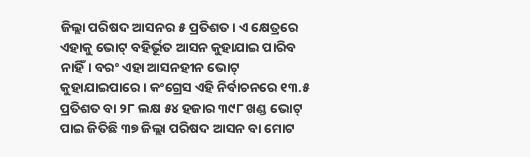ଜିଲ୍ଲା ପରିଷଦ ଆସନର ୫ ପ୍ରତିଶତ। ଏ କ୍ଷେତ୍ରରେ ଏହାକୁ ଭୋଟ୍‌ ବହିର୍ଭୂତ ଆସନ କୁହାଯାଇ ପାରିବ ନାହିଁ। ବରଂ ଏହା ଆସନହୀନ ଭୋଟ୍‌ କୁହାଯାଇପାରେ। କଂଗ୍ରେସ ଏହି ନିର୍ବାଚନରେ ୧୩.୫ ପ୍ରତିଶତ ବା ୨୮ ଲକ୍ଷ ୫୪ ହଜାର ୩୯୮ ଖଣ୍ଡ ଭୋଟ୍‌ ପାଇ ଜିତିଛି ୩୭ ଜିଲ୍ଲା ପରିଷଦ ଆସନ ବା ମୋଟ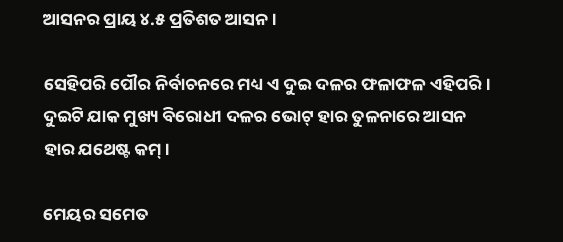ଆସନର ପ୍ରାୟ ୪.୫ ପ୍ରତିଶତ ଆସନ।

ସେହିପରି ପୌର ନିର୍ବାଚନରେ ମଧ୍ୟ ଏ ଦୁଇ ଦଳର ଫଳାଫଳ ଏହିପରି। ଦୁଇଟି ଯାକ ମୁଖ୍ୟ ବିରୋଧୀ ଦଳର ଭୋଟ୍‌ ହାର ତୁଳନାରେ ଆସନ ହାର ଯଥେଷ୍ଟ କମ୍‌।

ମେୟର ସମେତ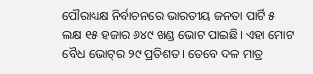ପୌରାଧ୍ୟକ୍ଷ ନିର୍ବାଚନରେ ଭାରତୀୟ ଜନତା ପାର୍ଟି ୫ ଲକ୍ଷ ୧୫ ହଜାର ୬୪୯ ଖଣ୍ଡ ଭୋଟ ପାଇଛି। ଏହା ମୋଟ ବୈଧ ଭୋଟ୍‌ର ୨୯ ପ୍ରତିଶତ। ତେବେ ଦଳ ମାତ୍ର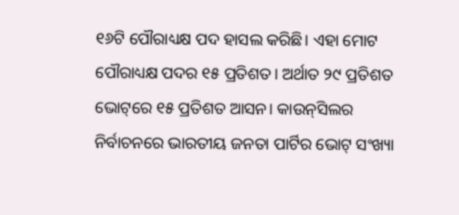୧୬ଟି ପୌରାଧ୍ୟକ୍ଷ ପଦ ହାସଲ କରିଛି। ଏହା ମୋଟ ପୌରାଧ୍ୟକ୍ଷ ପଦର ୧୫ ପ୍ରତିଶତ। ଅର୍ଥାତ ୨୯ ପ୍ରତିଶତ ଭୋଟ୍‌ରେ ୧୫ ପ୍ରତିଶତ ଆସନ। କାଉନ୍‌ସିଲର ନିର୍ବାଚନରେ ଭାରତୀୟ ଜନତା ପାର୍ଟିର ଭୋଟ୍‌ ସଂଖ୍ୟା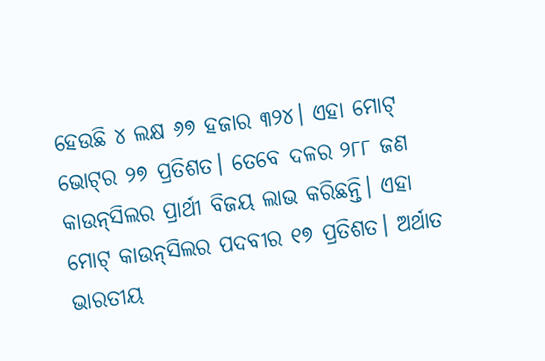ହେଉଛି ୪ ଲକ୍ଷ ୬୭ ହଜାର ୩୨୪। ଏହା ମୋଟ୍‌ ଭୋଟ୍‌ର ୨୭ ପ୍ରତିଶତ। ତେବେ ଦଳର ୨୮୮ ଜଣ କାଉନ୍‌ସିଲର ପ୍ରାର୍ଥୀ ବିଜୟ ଲାଭ କରିଛନ୍ତି। ଏହା ମୋଟ୍‌ କାଉନ୍‌ସିଲର ପଦବୀର ୧୭ ପ୍ରତିଶତ। ଅର୍ଥାତ ଭାରତୀୟ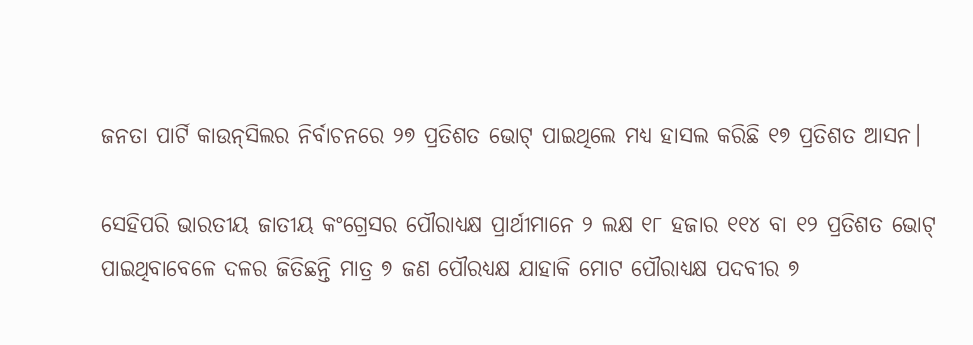ଜନତା ପାର୍ଟି କାଉନ୍‌ସିଲର ନିର୍ବାଚନରେ ୨୭ ପ୍ରତିଶତ ଭୋଟ୍‌ ପାଇଥିଲେ ମଧ୍ୟ ହାସଲ କରିଛି ୧୭ ପ୍ରତିଶତ ଆସନ।

ସେହିପରି ଭାରତୀୟ ଜାତୀୟ କଂଗ୍ରେସର ପୌରାଧ୍ୟକ୍ଷ ପ୍ରାର୍ଥୀମାନେ ୨ ଲକ୍ଷ ୧୮ ହଜାର ୧୧୪ ବା ୧୨ ପ୍ରତିଶତ ଭୋଟ୍‌ ପାଇଥିବାବେଳେ ଦଳର ଜିତିଛନ୍ତି ମାତ୍ର ୭ ଜଣ ପୌରଧ୍ୟକ୍ଷ ଯାହାକି ମୋଟ ପୌରାଧ୍ୟକ୍ଷ ପଦବୀର ୭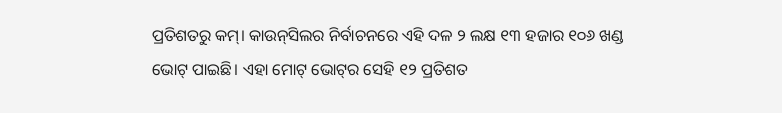ପ୍ରତିଶତରୁ କମ୍‌। କାଉନ୍‌ସିଲର ନିର୍ବାଚନରେ ଏହି ଦଳ ୨ ଲକ୍ଷ ୧୩ ହଜାର ୧୦୬ ଖଣ୍ଡ ଭୋଟ୍‌ ପାଇଛି। ଏହା ମୋଟ୍‌ ଭୋଟ୍‌ର ସେହି ୧୨ ପ୍ରତିଶତ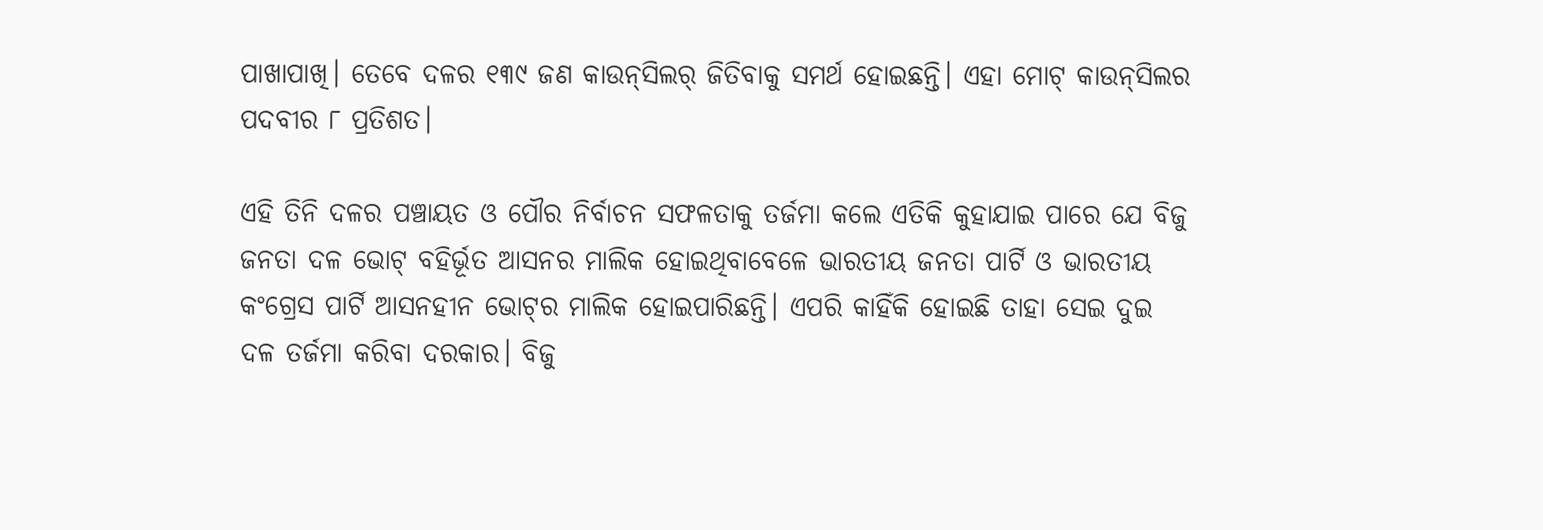ପାଖାପାଖି। ତେବେ ଦଳର ୧୩୯ ଜଣ କାଉନ୍‌ସିଲର୍‌ ଜିତିବାକୁ ସମର୍ଥ ହୋଇଛନ୍ତି। ଏହା ମୋଟ୍‌ କାଉନ୍‌ସିଲର ପଦବୀର ୮ ପ୍ରତିଶତ।

ଏହି ତିନି ଦଳର ପଞ୍ଚାୟତ ଓ ପୌର ନିର୍ବାଚନ ସଫଳତାକୁ ତର୍ଜମା କଲେ ଏତିକି କୁହାଯାଇ ପାରେ ଯେ ବିଜୁ ଜନତା ଦଳ ଭୋଟ୍‌ ବହିର୍ଭୂତ ଆସନର ମାଲିକ ହୋଇଥିବାବେଳେ ଭାରତୀୟ ଜନତା ପାର୍ଟି ଓ ଭାରତୀୟ କଂଗ୍ରେସ ପାର୍ଟି ଆସନହୀନ ଭୋଟ୍‌ର ମାଲିକ ହୋଇପାରିଛନ୍ତି। ଏପରି କାହିଁକି ହୋଇଛି ତାହା ସେଇ ଦୁଇ ଦଳ ତର୍ଜମା କରିବା ଦରକାର। ବିଜୁ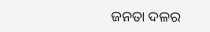ଜନତା ଦଳର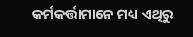କର୍ମକର୍ତ୍ତାମାନେ ମଧ୍ୟ ଏଥିରୁ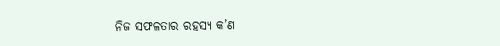ନିଜ ସଫଳତାର ରହସ୍ୟ କ’ଣ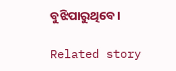ବୁଝିପାରୁଥିବେ।

Related story